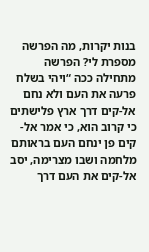בנות יקרות, מה הפרשה מספרת לי? הפרשה מתחילה ככה “ויהי בשלח פרעה את העם ולא נחם אל-קים דרך ארץ פלישתים כי קרוב הוא, כי אמר אל-קים פן ינחם העם בראותם מלחמה ושבו מצרימה, יסב אל-קים את העם דרך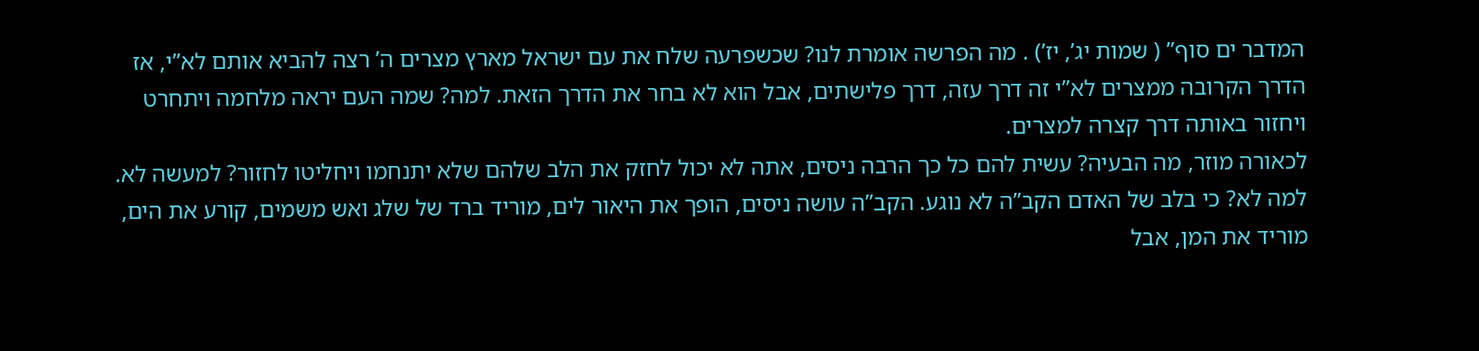המדבר ים סוף” ( שמות יג’, יז’) . מה הפרשה אומרת לנו? שכשפרעה שלח את עם ישראל מארץ מצרים ה’ רצה להביא אותם לא”י, אז הדרך הקרובה ממצרים לא”י זה דרך עזה, דרך פלישתים, אבל הוא לא בחר את הדרך הזאת. למה? שמה העם יראה מלחמה ויתחרט ויחזור באותה דרך קצרה למצרים.
לכאורה מוזר, מה הבעיה? עשית להם כל כך הרבה ניסים, אתה לא יכול לחזק את הלב שלהם שלא יתנחמו ויחליטו לחזור? למעשה לא. למה לא? כי בלב של האדם הקב”ה לא נוגע. הקב”ה עושה ניסים, הופך את היאור לים, מוריד ברד של שלג ואש משמים, קורע את הים, מוריד את המן, אבל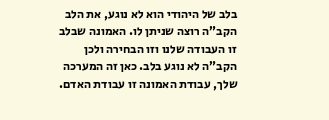בלב של היהודי הוא לא נוגע, את הלב הקב”ה רוצה שניתן לו. האמונה שבלב זו העבודה שלנו וזו הבחירה ולכן הקב”ה לא נוגע בלב. כאן זה המערכה שלך, עבודת האמונה זו עבודת האדם.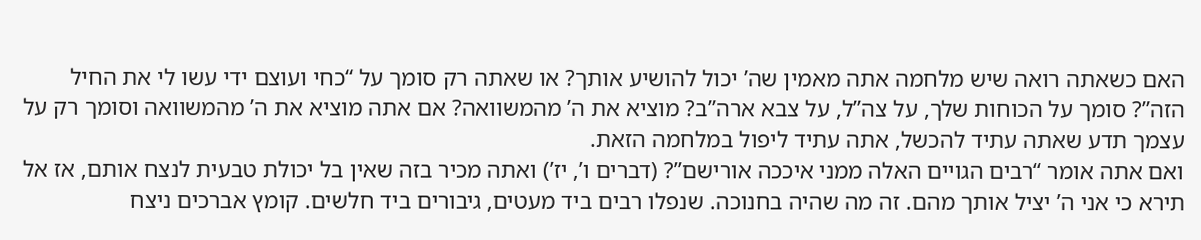האם כשאתה רואה שיש מלחמה אתה מאמין שה’ יכול להושיע אותך? או שאתה רק סומך על “כחי ועוצם ידי עשו לי את החיל הזה”? סומך על הכוחות שלך, על צה”ל, על צבא ארה”ב? מוציא את ה’ מהמשוואה? אם אתה מוציא את ה’ מהמשוואה וסומך רק על עצמך תדע שאתה עתיד להכשל, אתה עתיד ליפול במלחמה הזאת.
ואם אתה אומר “רבים הגויים האלה ממני איככה אורישם”? (דברים ו’, יז’) ואתה מכיר בזה שאין בל יכולת טבעית לנצח אותם, אז אל תירא כי אני ה’ יציל אותך מהם. זה מה שהיה בחנוכה. שנפלו רבים ביד מעטים, גיבורים ביד חלשים. קומץ אברכים ניצח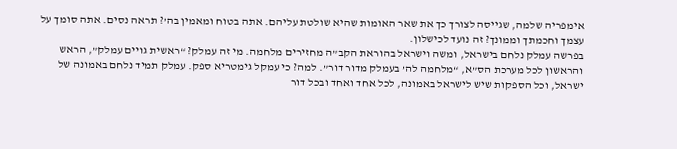אימפריה שלמה, שגייסה לצורך כך את שאר האומות שהיא שולטת עליהם. אתה בטוח ומאמין בה’? תראה נסים. אתה סומך על עצמך וחכמתך וממונך? זה נועד לכישלון.
בפרשה עמלק נלחם בישראל, ומשה וישראל בהוראת הקב”ה מחזירים מלחמה. מי זה עמלק? “ראשית גויים עמלק”, הראש והראשון לכל מערכת הס”א, “מלחמה לה’ בעמלק מדור דור”. למה? כי עמקל גימטריא ספק. עמלק תמיד נלחם באמונה של ישראל, וכל הספקות שיש לישראל באמונה, לכל אחד ואחד ובכל דור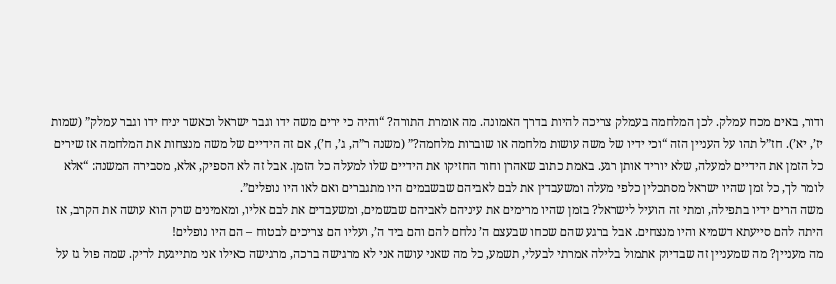ודור, באים מכח עמלק. לכן המלחמה בעמלק צריכה להיות בדרך האמונה. מה אומרת התורה? “והיה כי ירים משה ידו וגבר ישראל וכאשר יניח ידו וגבר עמלק” (שמות יז’, יא’). חז”ל תהו על העניין הזה “וכי ידיו של משה עושות מלחמה או שוברות מלחמה?” (משנה ר”ה, ג’, ח’), אם זה הידיים של משה מנצחות את המלחמה אז שירים כל הזמן את הידיים למעלה, שלא יוריד אותן רגע. באמת כתוב שאהרן וחור החזיקו את הידיים שלו למעלה כל הזמן. אבל זה לא הספיק, אלא, מסבירה המשנה: “אלא לומר לך, כל זמן שהיו ישראל מסתכלין כלפי מעלה ומשעבדין את לבם לאביהם שבשבמים היו מתגברים ואם לאו היו נופלים”.
משה הרים ידיו בתפילה, ומתי זה הועיל לישראל? בזמן שהיו מרימים את עיניהם לאביהם שבשמים, ומשעבדים את לבם אליו, ומאמינים שרק הוא עושה את הקרב, אז היתה להם סייעתא דשמיא והיו מנצחים. אבל ברגע שהם שכחו שבעצם ה’ נלחם להם והם ביד ה’, ועליו הם צריכים לבטוח – הם היו נופלים!
מה מעניין? מה שמעניין זה שבדיוק אתמול בלילה אמרתי לבעלי, תשמע, כל מה שאני עושה אני לא מרגישה ברכה, מרגישה כאילו אני מתייגעת לריק. שמה פול גז על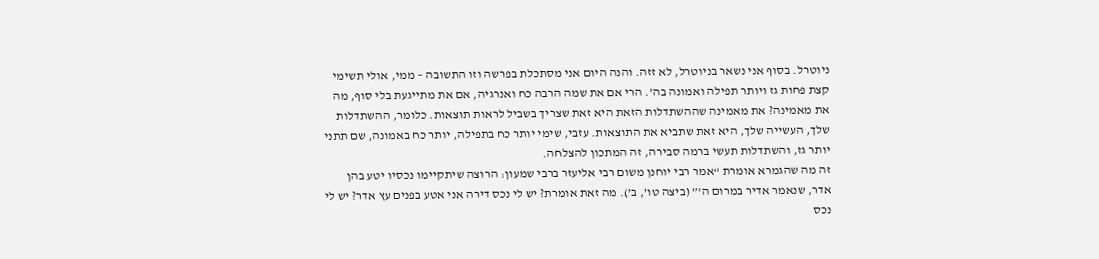ניוטרל. בסוף אני נשאר בניוטרל, לא זזה. והנה היום אני מסתכלת בפרשה וזו התשובה – ממי, אולי תשימי קצת פחות גז ויותר תפילה ואמונה בה’. הרי אם את שמה הרבה כח ואנרגיה, אם את מתייגעת בלי סוף, מה את מאמינה? את מאמינה שההשתדלות הזאת היא זאת שצריך בשביל לראות תוצאות. כלומר, ההשתדלות שלך, העשייה שלך, היא זאת שתביא את התוצאות. עזבי, שימי יותר כח בתפילה, יותר כח באמונה, שם תתני יותר גז, והשתדלות תעשי ברמה סבירה, זה המתכון להצלחה.
זה מה שהגמרא אומרת “אמר רבי יוחנן משום רבי אליעזר ברבי שמעון: הרוצה שיתקיימו נכסיו יטע בהן אדר, שנאמר אדיר במרום ה'” (ביצה טו’, ב’). מה זאת אומרת? יש לי נכס דירה אני אטע בפנים עץ אדר? יש לי נכס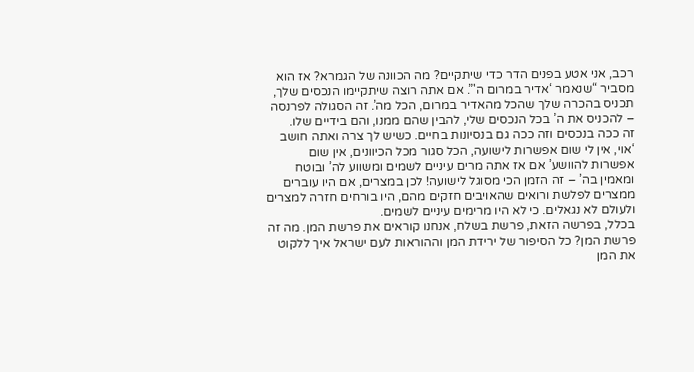רכב, אני אטע בפנים הדר כדי שיתקיים? מה הכוונה של הגמרא? אז הוא מסביר “שנאמר ‘אדיר במרום ה'”. אם אתה רוצה שיתקיימו הנכסים שלך, תכניס בהכרה שלך שהכל מהאדיר במרום, הכל מה’. זה הסגולה לפרנסה – להכניס את ה’ בכל הנכסים שלי, להבין שהם ממנו, והם בידיים שלו.
זה ככה בנכסים וזה ככה גם בנסיונות בחיים. כשיש לך צרה ואתה חושב ‘אוי, אין לי שום אפשרות לישועה, הכל סגור מכל הכיוונים, אין שום אפשרות להוושע’ אם אז אתה מרים עיניים לשמים ומשווע לה’ ובוטח ומאמין בה’ – זה הזמן הכי מסוגל לישועה! לכן במצרים, אם היו עוברים ממצרים לפלשת ורואים שהאויבים חזקים מהם, היו בורחים חזרה למצרים ולעולם לא נגאלים. כי לא היו מרימים עיניים לשמים.
בכלל, בפרשה הזאת, פרשת בשלח, אנחנו קוראים את פרשת המן. מה זה פרשת המן? כל הסיפור של ירידת המן וההוראות לעם ישראל איך ללקוט את המן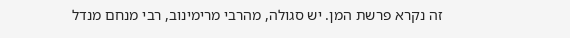זה נקרא פרשת המן. יש סגולה, מהרבי מרימינוב, רבי מנחם מנדל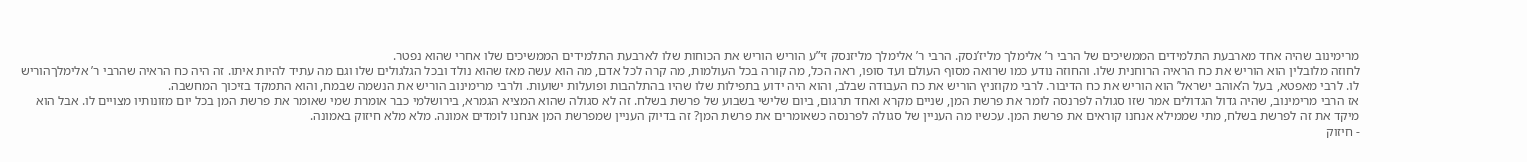מרימינוב שהיה אחד מארבעת התלמידים הממשיכים של הרבי ר’ אלימלך מליז’נסק. הרבי ר’ אלימלך מליזנסק זי”ע הוריש הוריש את הכוחות שלו לארבעת התלמידים הממשיכים שלו אחרי שהוא נפטר.
לחוזה מלובלין הוא הוריש את כח הראיה הרוחנית שלו. והחוזה נודע כמו שרואה מסוף העולם ועד סופו, ראה הכל, מה קורה בכל העולמות, מה קרה לכל אדם, מה הוא עשה מאז שהוא נולד ובכל הגלגולים שלו וגם מה עתיד להיות איתו. זה היה כח הראיה שהרבי ר’ אלימלךהוריש לו. לרבי מאפטא, בעל ה’אוהב ישראל’ הוא הוריש את כח הדיבור. לרבי מקוזניץ הוריש את כח העבודה שבלב, והוא היה ידוע בתפילות שלו שהיו בהתלהבות ופועלות ישועות. ולרבי מרימינוב הוריש את הנשמה שבמח, והוא התמקד בזיכוך המחשבה.
אז הרבי מרימינוב, שהיה גדול הגדולים אמר שזו סגולה לפרנסה לומר את פרשת המן, שניים מקרא ואחד תרגום, ביום שלישי בשבוע של פרשת בשלח. זה לא סגולה שהוא המציא הגמרא, בירושלמי כבר אומרת שמי שאומר את פרשת המן בכל יום מזונותיו מצויים לו. אבל הוא מיקד את זה לפרשת בשלח, מתי שממילא אנחנו קוראים את פרשת המן. עכשיו מה העניין של סגולה לפרנסה כשאומרים את פרשת המן? זה בדיוק העניין שמפרשת המן אנחנו לומדים אמונה. מלא מלא חיזוק באמונה.
- חיזוק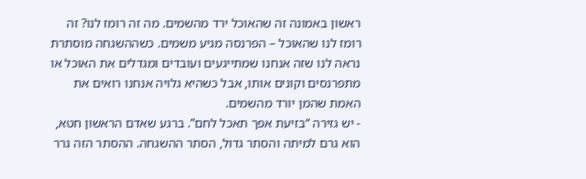ראשון באמונה זה שהאוכל ירד מהשמים. מה זה רומז לנו? זה רומז לנו שהאוכל – הפרנסה מגיע משמים. כשההשגחה מוסתרת נראה לנו שזה אנחנו שמתייגעים ועובדים ומגדלים את האוכל או מתפרנסים וקונים אותו, אבל כשהיא גלויה אנחנו רואים את האמת שהמן יורד מהשמים.
- יש גזירה “בזיעת אפך תאכל לחם”. ברגע שאדם הראשון חטא, הוא גרם למיתה והסתר גדול, הסתר ההשגחה. ההסתר הזה גרר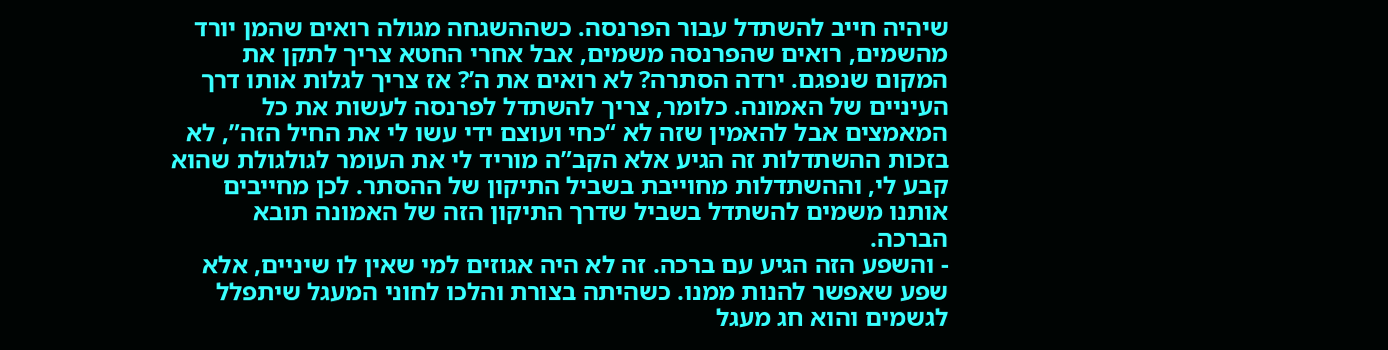שיהיה חייב להשתדל עבור הפרנסה. כשההשגחה מגולה רואים שהמן יורד מהשמים, רואים שהפרנסה משמים, אבל אחרי החטא צריך לתקן את המקום שנפגם. ירדה הסתרה? לא רואים את ה’? אז צריך לגלות אותו דרך העיניים של האמונה. כלומר, צריך להשתדל לפרנסה לעשות את כל המאמצים אבל להאמין שזה לא “כחי ועוצם ידי עשו לי את החיל הזה”, לא בזכות ההשתדלות זה הגיע אלא הקב”ה מוריד לי את העומר לגולגולת שהוא קבע לי, וההשתדלות מחוייבת בשביל התיקון של ההסתר. לכן מחייבים אותנו משמים להשתדל בשביל שדרך התיקון הזה של האמונה תובא הברכה.
- והשפע הזה הגיע עם ברכה. זה לא היה אגוזים למי שאין לו שיניים, אלא שפע שאפשר להנות ממנו. כשהיתה בצורת והלכו לחוני המעגל שיתפלל לגשמים והוא חג מעגל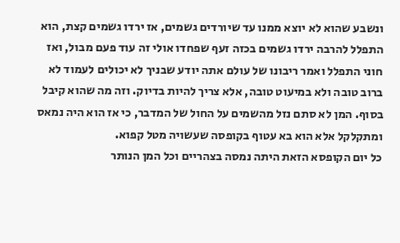ונשבע שהוא לא יוצא ממנו עד שיורדים גשמים, אז ירדו גשמים קצת, הוא התפלל להרבה ירדו גשמים בכזה זעף שפחדו אולי זה עוד פעם מבול, ואז חוני התפלל ואמר ריבונו של עולם אתה יודע שבניך לא יכולים לעמוד לא ברוב טובה ולא במיעוט טובה, אלא צריך להיות בדיוק. וזה מה שהוא קיבל בסוף. המן לא סתם נזל מהשמים על החול של המדבר, כי אז הוא היה נמאס ומתקלקל אלא הוא בא עטוף בקופסה שעשויה מטל קפוא.
כל יום הקופסא הזאת היתה נמסה בצהריים וכל המן הנותר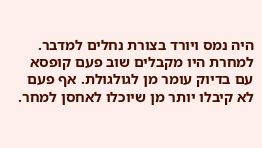היה נמס ויורד בצורת נחלים למדבר. למחרת היו מקבלים שוב פעם קופסא עם בדיוק עומר מן לגולגולת. אף פעם לא קיבלו יותר מן שיוכלו לאחסן למחר.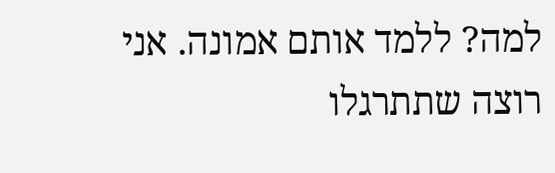למה? ללמד אותם אמונה. אני רוצה שתתרגלו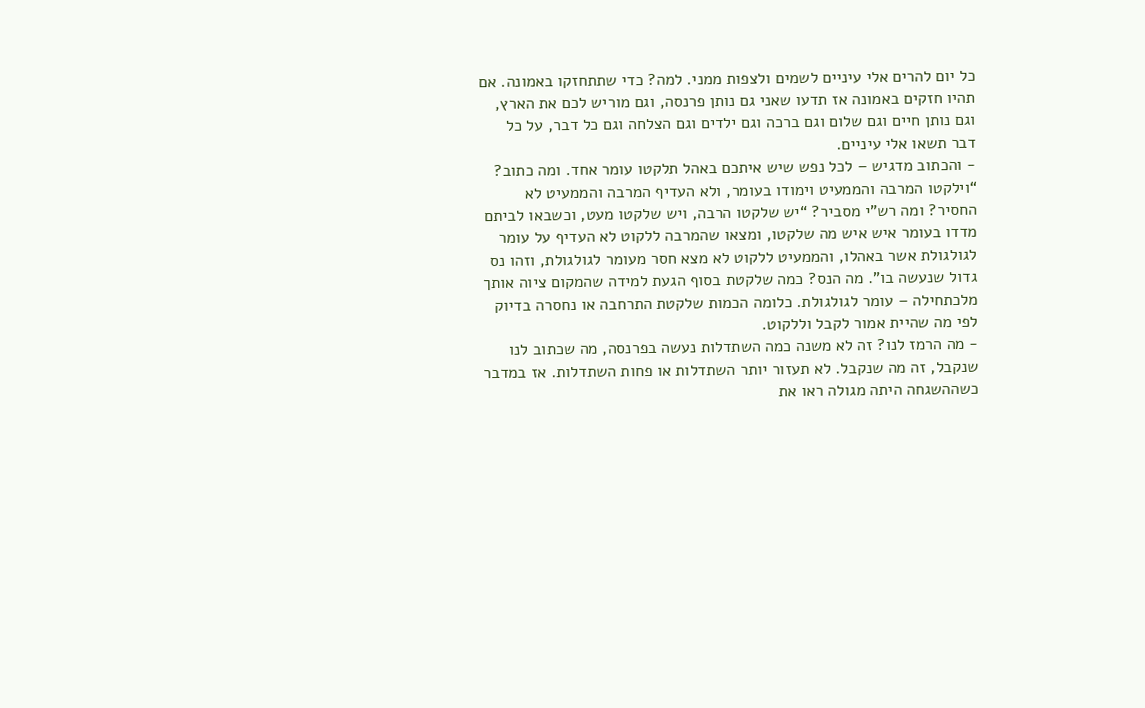כל יום להרים אלי עיניים לשמים ולצפות ממני. למה? כדי שתתחזקו באמונה. אם תהיו חזקים באמונה אז תדעו שאני גם נותן פרנסה, וגם מוריש לכם את הארץ, וגם נותן חיים וגם שלום וגם ברכה וגם ילדים וגם הצלחה וגם כל דבר, על כל דבר תשאו אלי עיניים.
- והכתוב מדגיש – לכל נפש שיש איתכם באהל תלקטו עומר אחד. ומה כתוב? “וילקטו המרבה והממעיט וימודו בעומר, ולא העדיף המרבה והממעיט לא החסיר? ומה רש”י מסביר? “יש שלקטו הרבה, ויש שלקטו מעט, וכשבאו לביתם מדדו בעומר איש איש מה שלקטו, ומצאו שהמרבה ללקוט לא העדיף על עומר לגולגולת אשר באהלו, והממעיט ללקוט לא מצא חסר מעומר לגולגולת, וזהו נס גדול שנעשה בו”. מה הנס? כמה שלקטת בסוף הגעת למידה שהמקום ציוה אותך מלכתחילה – עומר לגולגולת. כלומה הכמות שלקטת התרחבה או נחסרה בדיוק לפי מה שהיית אמור לקבל וללקוט.
- מה הרמז לנו? זה לא משנה כמה השתדלות נעשה בפרנסה, מה שכתוב לנו שנקבל, זה מה שנקבל. לא תעזור יותר השתדלות או פחות השתדלות. אז במדבר כשההשגחה היתה מגולה ראו את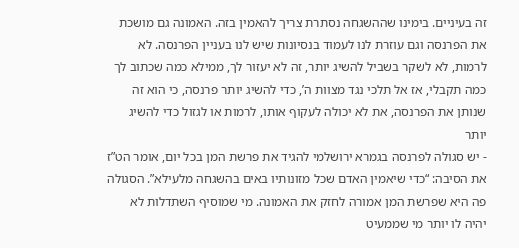זה בעיניים. בימינו שההשגחה נסתרת צריך להאמין בזה. האמונה גם מושכת את הפרנסה וגם עוזרת לנו לעמוד בנסיונות שיש לנו בעניין הפרנסה. לא לרמות, לא לשקר בשביל להשיג יותר, זה לא יעזור לך, ממילא כמה שכתוב לך כמה תקבלי, אז אל תלכי נגד מצוות ה’, כדי להשיג יותר פרנסה, כי הוא זה שנותן את הפרנסה, את לא יכולה לעקוף אותו, לרמות או לגזול כדי להשיג יותר
- יש סגולה לפרנסה בגמרא ירושלמי להגיד את פרשת המן בכל יום, אומר הט”ז את הסיבה: “כדי שיאמין האדם שכל מזונותיו באים בהשגחה מלעילא”. הסגולה פה היא שפרשת המן אמורה לחזק את האמונה. מי שמוסיף השתדלות לא יהיה לו יותר מי שממעיט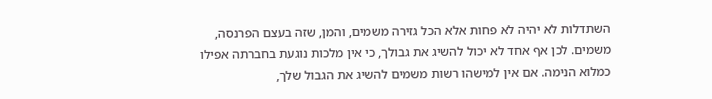השתדלות לא יהיה לא פחות אלא הכל גזירה משמים, והמן, שזה בעצם הפרנסה, משמים. לכן אף אחד לא יכול להשיג את גבולך, כי אין מלכות נוגעת בחברתה אפילו כמלוא הנימה. אם אין למישהו רשות משמים להשיג את הגבול שלך,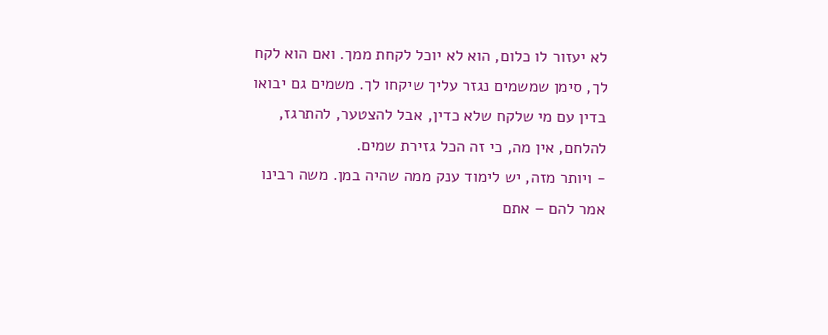לא יעזור לו כלום, הוא לא יוכל לקחת ממך. ואם הוא לקח לך, סימן שמשמים נגזר עליך שיקחו לך. משמים גם יבואו בדין עם מי שלקח שלא כדין, אבל להצטער, להתרגז, להלחם, אין מה, כי זה הכל גזירת שמים.
- ויותר מזה, יש לימוד ענק ממה שהיה במן. משה רבינו אמר להם – אתם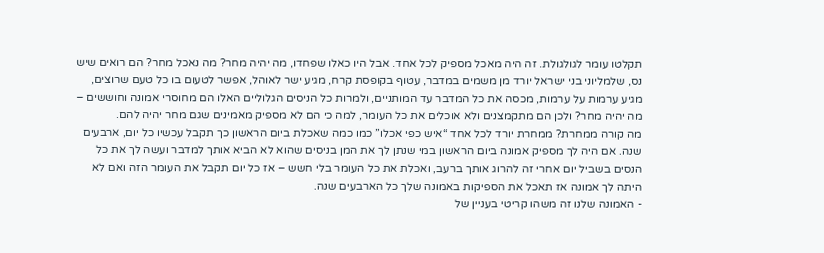תקלטו עומר לגולגולת. זה היה מאכל מספיק לכל אחד. אבל היו כאלו שפחדו, מה יהיה מחר? מה נאכל מחר? הם רואים שיש נס, שלמליוני בני ישראל יורד מן משמים במדבר, עטוף בקופסת קרח, מגיע ישר לאוהל, אפשר לטעום בו כל טעם שרוצים, מגיע ערמות על ערמות, מכסה את כל המדבר עד המותניים, ולמרות כל הניסים הגלוליים האלו הם מחוסרי אמונה וחוששים – מה יהיה מחר? ולכן הם מתקמצנים ולא אוכלים את כל העומר, למה כי הם לא מספיק מאמינים שגם מחר יהיה להם.
מה קורה ממחרת? ממחרת יורד לכל אחד “איש כפי אכלו” כמו כמה שאכלת ביום הראשון כך תקבל עכשיו כל יום, ארבעים שנה. אם היה לך מספיק אמונה ביום הראשון במי שנתן לך את המן בניסים שהוא לא הביא אותך למדבר ועשה לך את כל הנסים בשביל יום אחרי זה להרוג אותך ברעב, ואכלת את כל העומר בלי חשש – אז כל יום תקבל את העומר הזה ואם לא היתה לך אמונה אז תאכל את הספיקות באמונה שלך כל הארבעים שנה.
- האמונה שלנו זה משהו קריטי בעניין של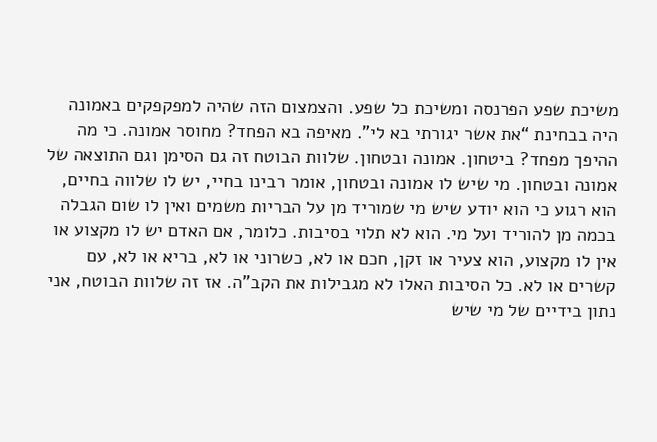משיכת שפע הפרנסה ומשיכת כל שפע. והצמצום הזה שהיה למפקפקים באמונה היה בבחינת “את אשר יגורתי בא לי”. מאיפה בא הפחד? מחוסר אמונה. כי מה ההיפך מפחד? ביטחון. אמונה ובטחון. שלוות הבוטח זה גם הסימן וגם התוצאה של אמונה ובטחון. מי שיש לו אמונה ובטחון, אומר רבינו בחיי, יש לו שלווה בחיים, הוא רגוע כי הוא יודע שיש מי שמוריד מן על הבריות משמים ואין לו שום הגבלה בכמה מן להוריד ועל מי. הוא לא תלוי בסיבות. כלומר, אם האדם יש לו מקצוע או אין לו מקצוע, הוא צעיר או זקן, חכם או לא, כשרוני או לא, בריא או לא, עם קשרים או לא. כל הסיבות האלו לא מגבילות את הקב”ה. אז זה שלוות הבוטח, אני נתון בידיים של מי שיש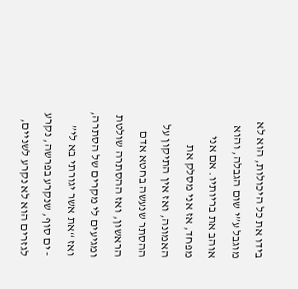בידו את כל היכולות, הוא לא מוגבל ע”י שום הגבלה, והוא אוהב את בריותיו. אם אני מפחד, אז אני מסלק את האמונה, ואז אין התיקון על ההסתר שנעשה בחטא אדם הראשון, ואז ההסתרה שולטת ומגיעים לי מקרים של הסתרה, ואז “את אשר יגורתי בא לי”
- ים סוף, שנקרע בפרשה, נקרע לגזרים הוא לא נקרע לשניים,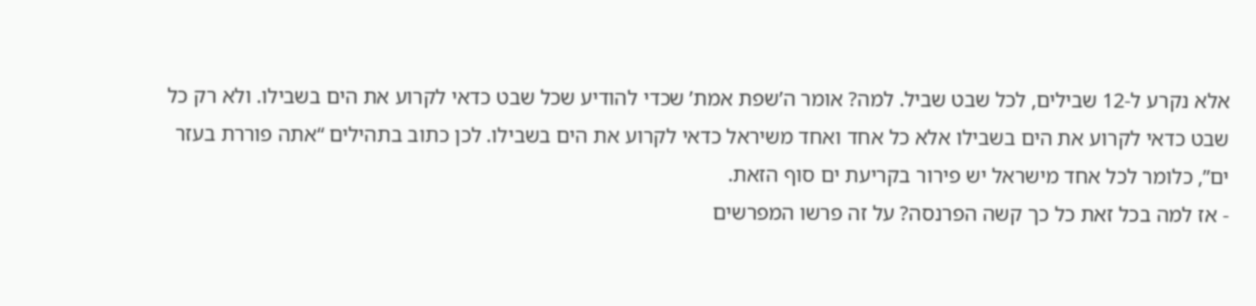אלא נקרע ל-12 שבילים, לכל שבט שביל. למה? אומר ה’שפת אמת’ שכדי להודיע שכל שבט כדאי לקרוע את הים בשבילו. ולא רק כל שבט כדאי לקרוע את הים בשבילו אלא כל אחד ואחד משיראל כדאי לקרוע את הים בשבילו. לכן כתוב בתהילים “אתה פוררת בעזר ים”, כלומר לכל אחד מישראל יש פירור בקריעת ים סוף הזאת.
- אז למה בכל זאת כל כך קשה הפרנסה? על זה פרשו המפרשים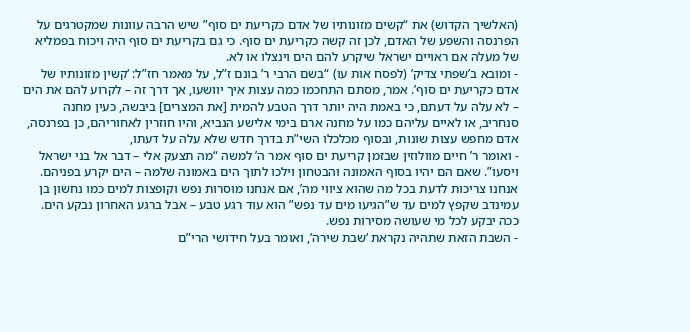(האלשיך הקדוש) את “קשים מזונותיו של אדם כקריעת ים סוף” שיש הרבה עוונות שמקטרגים על הפרנסה והשפע של האדם, לכן זה קשה כקריעת ים סוף. כי גם בקריעת ים סוף היה ויכוח בפמליא של מעלה אם ראויים ישראל שיקרע להם הים וינצלו או לא.
- ומובא ב’שפתי צדיק’ (לפסח אות עו) “בשם הרבי ר’ בונם ז”ל, על מאמר חז”ל: ‘קשין מזונותיו של אדם כקריעת ים סוף’. אמר, מסתם התחכמו כמה עצות איך יוושעו, אך דרך זה – לקרוע להם את הים – לא עלה על דעתם, כי באמת היה יותר דרך הטבע להמית [את המצרים] ביבשה, כעין מחנה סנחריב, או לאיים עליהם כמו על מחנה ארם בימי אלישע הנביא, והיו חוזרין לאחוריהם, כן בפרנסה, אדם מחפש עצות שונות, ובסוף מכלכלו השי”ת בדרך חדש שלא עלה על דעתו,
- ואומר ר’ חיים מוולוזין שבזמן קריעת ים סוף אמר ה’ למשה “מה תצעק אלי – דבר אל בני ישראל ויסעו”. שאם הם יהיו בסוף האמונה והבטחון וילכו לתוך הים באמונה שלמה – הים יקרע בפניהם. אנחנו צריכות לדעת בכל מה שהוא ציווי מה’, אם אנחנו מוסרות נפש וקופצות למים כמו נחשון בן עמינדב שקפץ למים עד ש”הגיעו מים עד נפש” הוא עוד רגע טבע – אבל ברגע האחרון נבקע הים. ככה יבקע לכל מי שעושה מסירות נפש.
- השבת הזאת שתהיה נקראת ‘שבת שירה’, ואומר בעל חידושי הרי”ם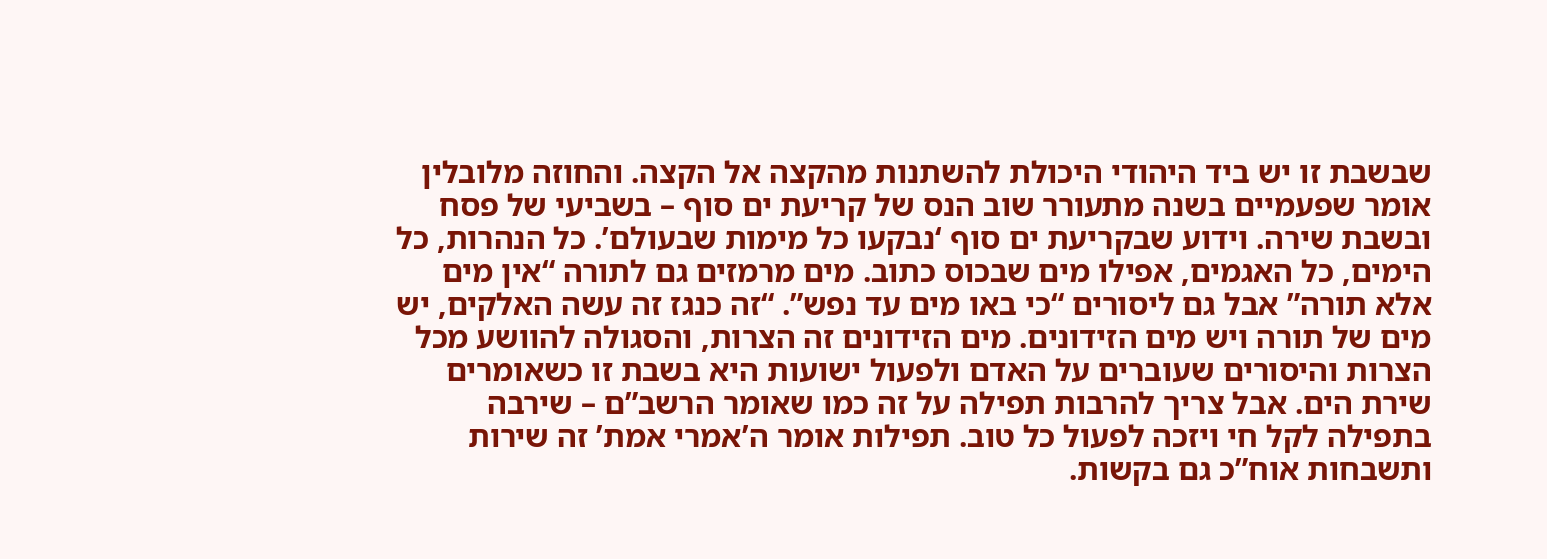שבשבת זו יש ביד היהודי היכולת להשתנות מהקצה אל הקצה. והחוזה מלובלין אומר שפעמיים בשנה מתעורר שוב הנס של קריעת ים סוף – בשביעי של פסח ובשבת שירה. וידוע שבקריעת ים סוף ‘נבקעו כל מימות שבעולם’. כל הנהרות, כל הימים, כל האגמים, אפילו מים שבכוס כתוב. מים מרמזים גם לתורה “אין מים אלא תורה” אבל גם ליסורים “כי באו מים עד נפש”. “זה כנגז זה עשה האלקים, יש מים של תורה ויש מים הזידונים. מים הזידונים זה הצרות, והסגולה להוושע מכל הצרות והיסורים שעוברים על האדם ולפעול ישועות היא בשבת זו כשאומרים שירת הים. אבל צריך להרבות תפילה על זה כמו שאומר הרשב”ם – שירבה בתפילה לקל חי ויזכה לפעול כל טוב. תפילות אומר ה’אמרי אמת’ זה שירות ותשבחות אוח”כ גם בקשות.